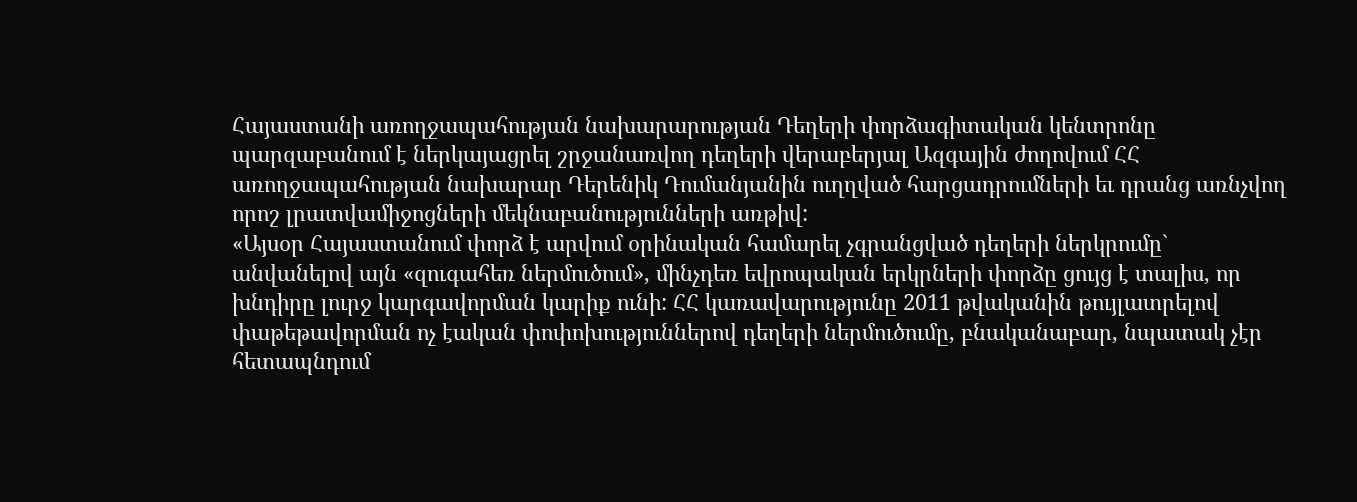Հայաստանի առողջապահության նախարարության Դեղերի փորձագիտական կենտրոնը պարզաբանում է ներկայացրել շրջանառվող դեղերի վերաբերյալ Ազգային ժողովում ՀՀ առողջապահության նախարար Դերենիկ Դումանյանին ուղղված հարցադրումների եւ դրանց առնչվող որոշ լրատվամիջոցների մեկնաբանությունների առթիվ:
«Այսօր Հայաստանում փորձ է արվում օրինական համարել չգրանցված դեղերի ներկրումը` անվանելով այն «զուգահեռ ներմուծում», մինչդեռ եվրոպական երկրների փորձը ցույց է տալիս, որ խնդիրը լուրջ կարգավորման կարիք ունի: ՀՀ կառավարությունը 2011 թվականին թույլատրելով փաթեթավորման ոչ էական փոփոխություններով դեղերի ներմուծումը, բնականաբար, նպատակ չէր հետապնդում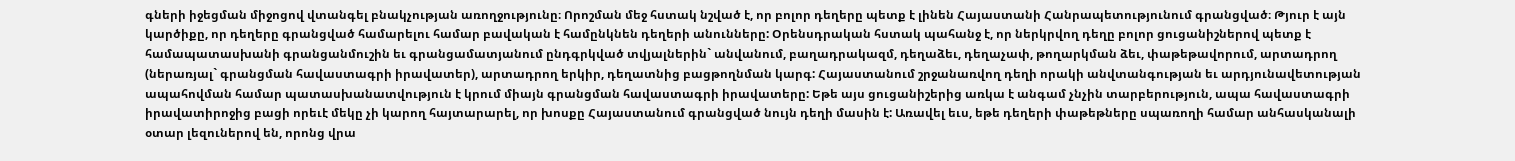գների իջեցման միջոցով վտանգել բնակչության առողջությունը։ Որոշման մեջ հստակ նշված է, որ բոլոր դեղերը պետք է լինեն Հայաստանի Հանրապետությունում գրանցված։ Թյուր է այն կարծիքը, որ դեղերը գրանցված համարելու համար բավական է համընկնեն դեղերի անունները: Օրենսդրական հստակ պահանջ է, որ ներկրվող դեղը բոլոր ցուցանիշներով պետք է համապատասխանի գրանցանմուշին եւ գրանցամատյանում ընդգրկված տվյալներին` անվանում, բաղադրակազմ, դեղաձեւ, դեղաչափ, թողարկման ձեւ, փաթեթավորում, արտադրող (ներառյալ` գրանցման հավաստագրի իրավատեր), արտադրող երկիր, դեղատնից բացթողնման կարգ: Հայաստանում շրջանառվող դեղի որակի անվտանգության եւ արդյունավետության ապահովման համար պատասխանատվություն է կրում միայն գրանցման հավաստագրի իրավատերը: Եթե այս ցուցանիշերից առկա է անգամ չնչին տարբերություն, ապա հավաստագրի իրավատիրոջից բացի որեւէ մեկը չի կարող հայտարարել, որ խոսքը Հայաստանում գրանցված նույն դեղի մասին է: Առավել եւս, եթե դեղերի փաթեթները սպառողի համար անհասկանալի օտար լեզուներով են, որոնց վրա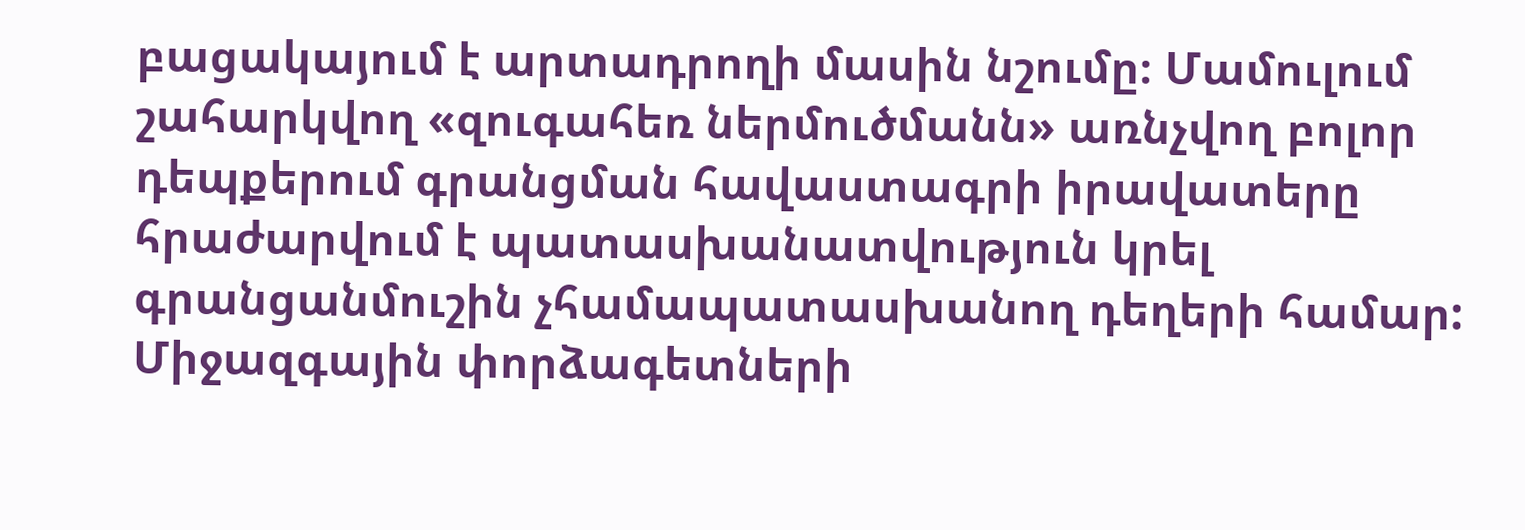բացակայում է արտադրողի մասին նշումը։ Մամուլում շահարկվող «զուգահեռ ներմուծմանն» առնչվող բոլոր դեպքերում գրանցման հավաստագրի իրավատերը հրաժարվում է պատասխանատվություն կրել գրանցանմուշին չհամապատասխանող դեղերի համար: Միջազգային փորձագետների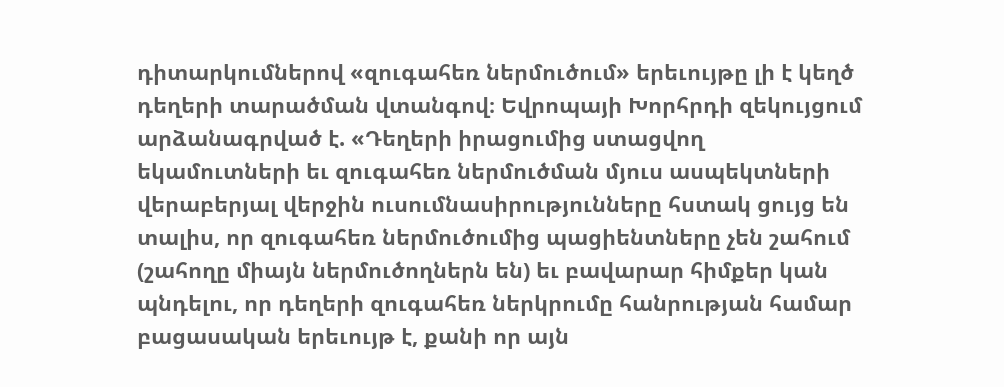դիտարկումներով «զուգահեռ ներմուծում» երեւույթը լի է կեղծ դեղերի տարածման վտանգով։ Եվրոպայի Խորհրդի զեկույցում արձանագրված է. «Դեղերի իրացումից ստացվող եկամուտների եւ զուգահեռ ներմուծման մյուս ասպեկտների վերաբերյալ վերջին ուսումնասիրությունները հստակ ցույց են տալիս, որ զուգահեռ ներմուծումից պացիենտները չեն շահում (շահողը միայն ներմուծողներն են) եւ բավարար հիմքեր կան պնդելու, որ դեղերի զուգահեռ ներկրումը հանրության համար բացասական երեւույթ է, քանի որ այն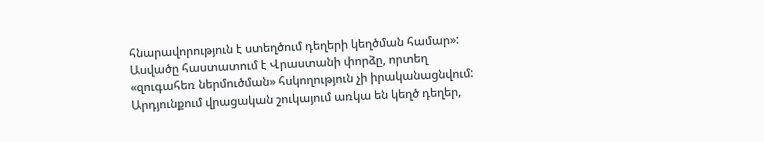հնարավորություն է ստեղծում դեղերի կեղծման համար»: Ասվածը հաստատում է Վրաստանի փորձը, որտեղ «զուգահեռ ներմուծման» հսկողություն չի իրականացնվում: Արդյունքում վրացական շուկայում առկա են կեղծ դեղեր,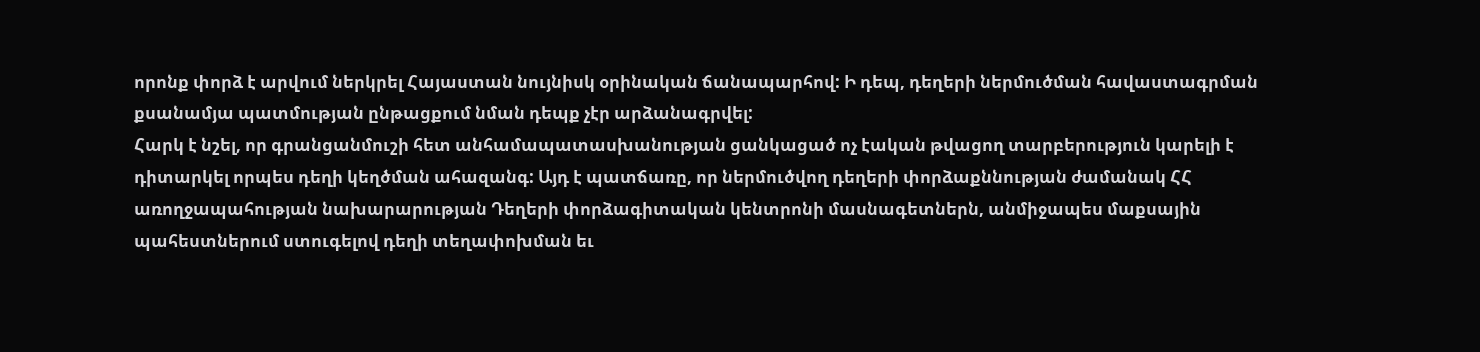որոնք փորձ է արվում ներկրել Հայաստան նույնիսկ օրինական ճանապարհով: Ի դեպ, դեղերի ներմուծման հավաստագրման քսանամյա պատմության ընթացքում նման դեպք չէր արձանագրվել:
Հարկ է նշել, որ գրանցանմուշի հետ անհամապատասխանության ցանկացած ոչ էական թվացող տարբերություն կարելի է դիտարկել որպես դեղի կեղծման ահազանգ: Այդ է պատճառը, որ ներմուծվող դեղերի փորձաքննության ժամանակ ՀՀ առողջապահության նախարարության Դեղերի փորձագիտական կենտրոնի մասնագետներն, անմիջապես մաքսային պահեստներում ստուգելով դեղի տեղափոխման եւ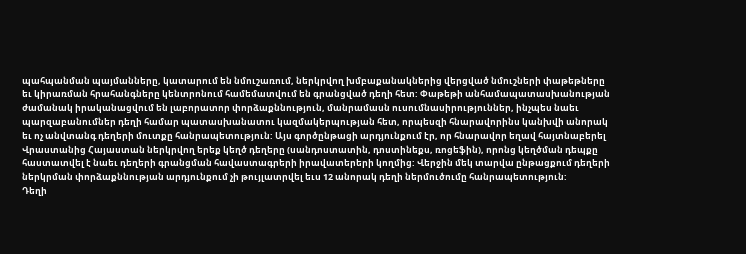պահպանման պայմանները, կատարում են նմուշառում, ներկրվող խմբաքանակներից վերցված նմուշների փաթեթները եւ կիրառման հրահանգները կենտրոնում համեմատվում են գրանցված դեղի հետ: Փաթեթի անհամապատասխանության ժամանակ իրականացվում են լաբորատոր փորձաքննություն, մանրամասն ուսումնասիրություններ, ինչպես նաեւ պարզաբանումներ դեղի համար պատասխանատու կազմակերպության հետ, որպեսզի հնարավորինս կանխվի անորակ եւ ոչ անվտանգ դեղերի մուտքը հանրապետություն: Այս գործընթացի արդյունքում էր, որ հնարավոր եղավ հայտնաբերել Վրաստանից Հայաստան ներկրվող երեք կեղծ դեղերը (սանդոստատին, դոստինեքս, ռոցեֆին), որոնց կեղծման դեպքը հաստատվել է նաեւ դեղերի գրանցման հավաստագրերի իրավատերերի կողմից: Վերջին մեկ տարվա ընթացքում դեղերի ներկրման փորձաքննության արդյունքում չի թույլատրվել եւս 12 անորակ դեղի ներմուծումը հանրապետություն:
Դեղի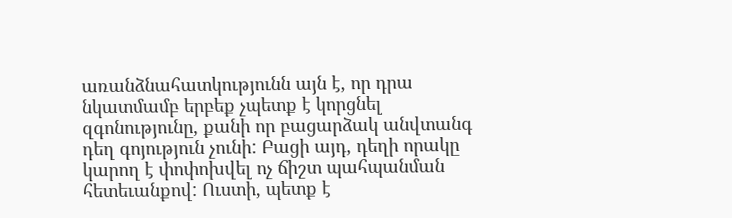առանձնահատկությունն այն է, որ դրա նկատմամբ երբեք չպետք է կորցնել զգոնությունը, քանի որ բացարձակ անվտանգ դեղ գոյություն չունի: Բացի այդ, դեղի որակը կարող է փոփոխվել ոչ ճիշտ պահպանման հետեւանքով: Ուստի, պետք է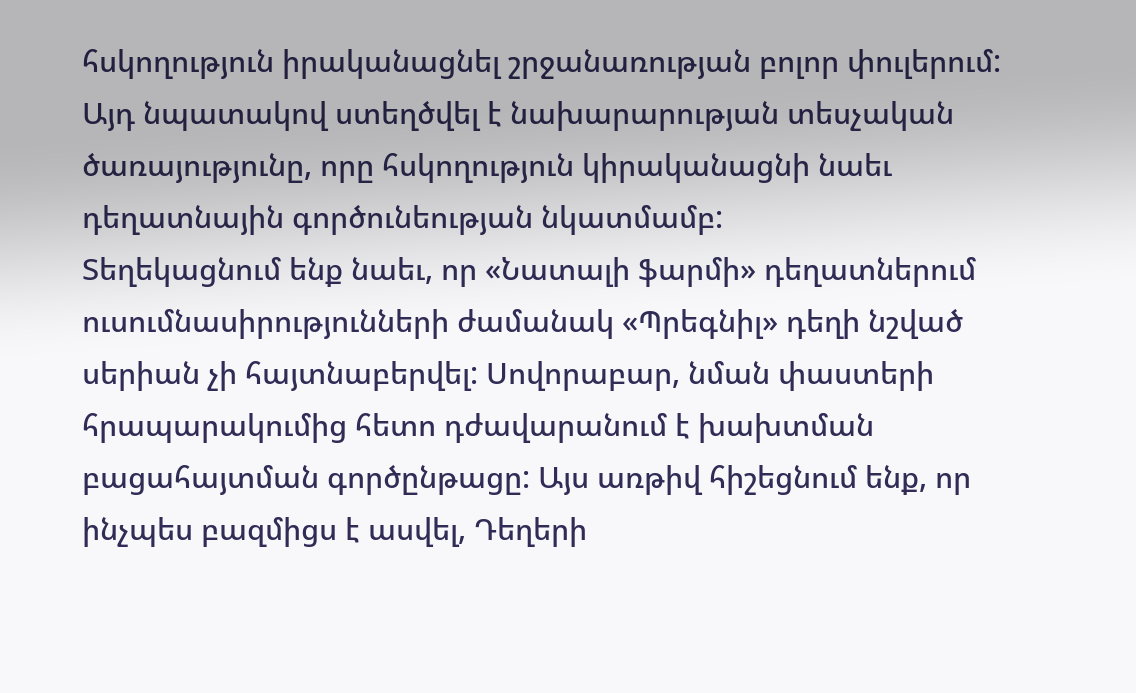հսկողություն իրականացնել շրջանառության բոլոր փուլերում: Այդ նպատակով ստեղծվել է նախարարության տեսչական ծառայությունը, որը հսկողություն կիրականացնի նաեւ դեղատնային գործունեության նկատմամբ:
Տեղեկացնում ենք նաեւ, որ «Նատալի ֆարմի» դեղատներում ուսումնասիրությունների ժամանակ «Պրեգնիլ» դեղի նշված սերիան չի հայտնաբերվել: Սովորաբար, նման փաստերի հրապարակումից հետո դժավարանում է խախտման բացահայտման գործընթացը: Այս առթիվ հիշեցնում ենք, որ ինչպես բազմիցս է ասվել, Դեղերի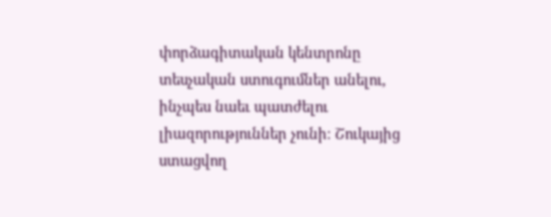փորձագիտական կենտրոնը տեսչական ստուգումներ անելու, ինչպես նաեւ պատժելու լիազորություններ չունի։ Շուկայից ստացվող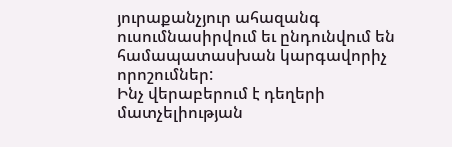յուրաքանչյուր ահազանգ ուսումնասիրվում եւ ընդունվում են համապատասխան կարգավորիչ որոշումներ:
Ինչ վերաբերում է դեղերի մատչելիության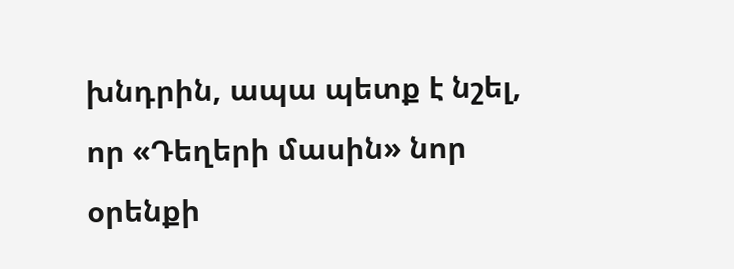խնդրին, ապա պետք է նշել, որ «Դեղերի մասին» նոր օրենքի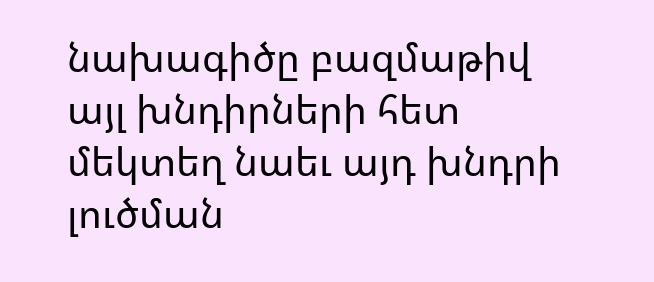նախագիծը բազմաթիվ այլ խնդիրների հետ մեկտեղ նաեւ այդ խնդրի լուծման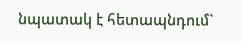նպատակ է հետապնդում`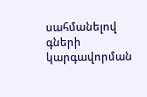սահմանելով գների կարգավորման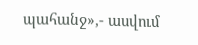պահանջ»,- ասվում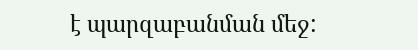է պարզաբանման մեջ: